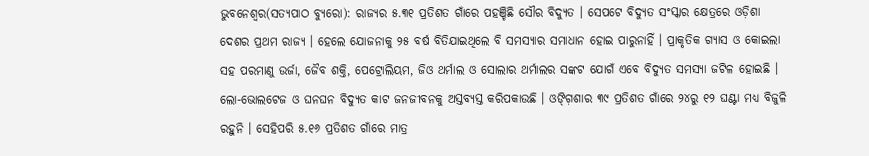ଭୁବନେଶ୍ୱର(ସତ୍ୟପାଠ ବ୍ୟୁରୋ): ରାଜ୍ୟର ୫.୩୧ ପ୍ରତିଶତ ଗାଁରେ ପହଞ୍ଚିଛି ସୌର ବିଦ୍ୟୁତ । ସେପଟେ ବିଦ୍ୟୁତ ସଂସ୍କାର କ୍ଷେତ୍ରରେ ଓଡ଼ିଶା ଦେଶର ପ୍ରଥମ ରାଜ୍ୟ । ହେଲେ ଯୋଜନାକୁ ୨୫ ବର୍ଷ ବିତିଯାଇଥିଲେ ବି ସମସ୍ୟାର ସମାଧାନ ହୋଇ ପାରୁନାହିଁ । ପ୍ରାକୃତିକ ଗ୍ୟାସ ଓ କୋଇଲା ସହ ପରମାଣୁ ଉର୍ଜା, ଜୈବ ଶକ୍ତି, ପେଟ୍ରୋଲିୟମ, ଜିଓ ଥର୍ମାଲ ଓ ସୋଲାର ଥର୍ମାଲର ସଙ୍କଟ ଯୋଗଁ ଏବେ ବିଦ୍ୟୁତ ସମସ୍ୟା ଜଟିଳ ହୋଇଛି । ଲୋ-ଭୋଲଟେଜ ଓ ଘନଘନ ବିଦ୍ୟୁତ କାଟ ଜନଜୀବନକୁ ଅସ୍ତବ୍ୟସ୍ତ କରିପକାଉଛି । ଓଙ୍ଗ଼ିଶାର ୩୯ ପ୍ରତିଶତ ଗାଁରେ ୨୪ରୁ ୧୨ ଘଣ୍ଟା ମଧ୍ୟ ବିଜୁଳି ରହୁନି । ସେହିପରି ୫.୧୬ ପ୍ରତିଶତ ଗାଁରେ ମାତ୍ର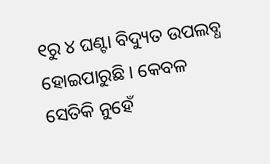୧ରୁ ୪ ଘଣ୍ଟା ବିଦ୍ୟୁତ ଉପଲବ୍ଧ ହୋଇପାରୁଛି । କେବଳ ସେତିକି ନୁହେଁ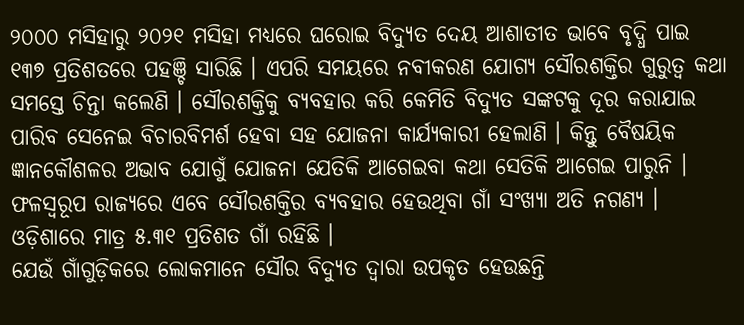୨୦୦୦ ମସିହାରୁ ୨୦୨୧ ମସିହା ମଧ୍ୟରେ ଘରୋଇ ବିଦ୍ୟୁତ ଦେୟ ଆଶାତୀତ ଭାବେ ବୃଦ୍ଧି ପାଇ ୧୩୭ ପ୍ରତିଶତରେ ପହଞ୍ଚି ସାରିଛି । ଏପରି ସମୟରେ ନବୀକରଣ ଯୋଗ୍ୟ ସୌରଶକ୍ତିର ଗୁରୁତ୍ୱ କଥା ସମସ୍ତେ ଚିନ୍ତା କଲେଣି । ସୌରଶକ୍ତିକୁ ବ୍ୟବହାର କରି କେମିତି ବିଦ୍ୟୁତ ସଙ୍କଟକୁ ଦୂର କରାଯାଇ ପାରିବ ସେନେଇ ବିଚାରବିମର୍ଶ ହେବା ସହ ଯୋଜନା କାର୍ଯ୍ୟକାରୀ ହେଲାଣି । କିନ୍ତୁ ବୈଷୟିକ ଜ୍ଞାନକୌଶଳର ଅଭାବ ଯୋଗୁଁ ଯୋଜନା ଯେତିକି ଆଗେଇବା କଥା ସେତିକି ଆଗେଇ ପାରୁନି । ଫଳସ୍ୱରୂପ ରାଜ୍ୟରେ ଏବେ ସୌରଶକ୍ତିର ବ୍ୟବହାର ହେଉଥିବା ଗାଁ ସଂଖ୍ୟା ଅତି ନଗଣ୍ୟ । ଓଡ଼ିଶାରେ ମାତ୍ର ୫.୩୧ ପ୍ରତିଶତ ଗାଁ ରହିଛି ।
ଯେଉଁ ଗାଁଗୁଡ଼ିକରେ ଲୋକମାନେ ସୌର ବିଦ୍ୟୁତ ଦ୍ୱାରା ଉପକୃତ ହେଉଛନ୍ତି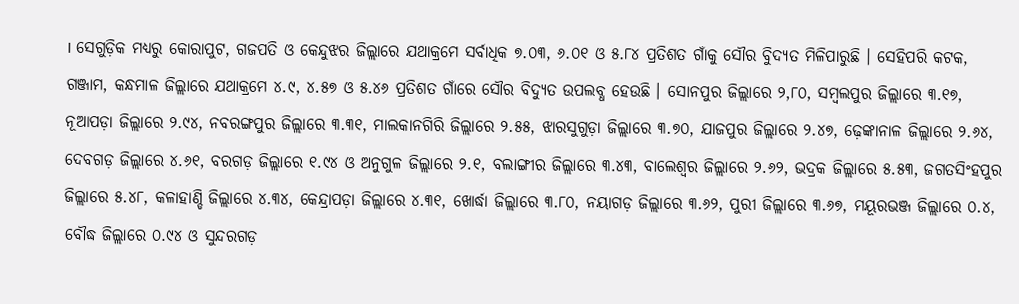। ସେଗୁଡ଼ିକ ମଧ୍ୟରୁ କୋରାପୁଟ, ଗଜପତି ଓ କେନ୍ଦୁଝର ଜିଲ୍ଲାରେ ଯଥାକ୍ରମେ ସର୍ବାଧିକ ୭.୦୩, ୬.୦୧ ଓ ୫.୮୪ ପ୍ରତିଶତ ଗାଁକୁ ସୌର ବିୁଦ୍ୟତ ମିଳିପାରୁଛି । ସେହିପରି କଟକ, ଗଞ୍ଜାମ, କନ୍ଧମାଳ ଜିଲ୍ଲାରେ ଯଥାକ୍ରମେ ୪.୯, ୪.୫୭ ଓ ୫.୪୬ ପ୍ରତିଶତ ଗାଁରେ ସୌର ବିଦ୍ୟୁତ ଉପଲବ୍ଧ ହେଉଛି । ସୋନପୁର ଜିଲ୍ଲାରେ ୨,୮୦, ସମ୍ବଲପୁର ଜିଲ୍ଲାରେ ୩.୧୭, ନୂଆପଡ଼ା ଜିଲ୍ଲାରେ ୨.୯୪, ନବରଙ୍ଗପୁର ଜିଲ୍ଲାରେ ୩.୩୧, ମାଲକାନଗିରି ଜିଲ୍ଲାରେ ୨.୫୫, ଝାରସୁଗୁଡ଼ା ଜିଲ୍ଲାରେ ୩.୭୦, ଯାଜପୁର ଜିଲ୍ଲାରେ ୨.୪୭, ଢ଼େଙ୍କାନାଳ ଜିଲ୍ଲାରେ ୨.୬୪, ଦେବଗଡ଼ ଜିଲ୍ଲାରେ ୪.୬୧, ବରଗଡ଼ ଜିଲ୍ଲାରେ ୧.୯୪ ଓ ଅନୁଗୁଳ ଜିଲ୍ଲାରେ ୨.୧, ବଲାଙ୍ଗୀର ଜିଲ୍ଲାରେ ୩.୪୩, ବାଲେଶ୍ୱର ଜିଲ୍ଲାରେ ୨.୬୨, ଭଦ୍ରକ ଜିଲ୍ଲାରେ ୫.୫୩, ଜଗତସିଂହପୁର ଜିଲ୍ଲାରେ ୫.୪୮, କଳାହାଣ୍ଡି ଜିଲ୍ଲାରେ ୪.୩୪, କେନ୍ଦ୍ରାପଡ଼ା ଜିଲ୍ଲାରେ ୪.୩୧, ଖୋର୍ଦ୍ଧା ଜିଲ୍ଲାରେ ୩.୮୦, ନୟାଗଡ଼ ଜିଲ୍ଲାରେ ୩.୬୨, ପୁରୀ ଜିଲ୍ଲାରେ ୩.୬୭, ମୟୂରଭଞ୍ଜ ଜିଲ୍ଲାରେ ୦.୪, ବୌଦ୍ଧ ଜିଲ୍ଲାରେ ୦.୯୪ ଓ ସୁନ୍ଦରଗଡ଼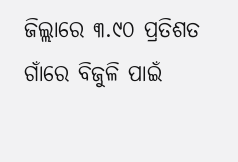ଜିଲ୍ଲାରେ ୩.୯୦ ପ୍ରତିଶତ ଗାଁରେ ବିଜୁଳି ପାଇଁ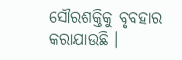ସୌରଶକ୍ତିକୁ ବୃବହାର କରାଯାଉଛି ।